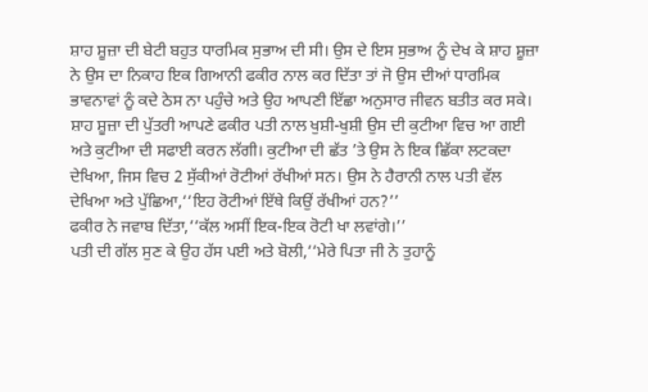ਸ਼ਾਹ ਸ਼ੂਜ਼ਾ ਦੀ ਬੇਟੀ ਬਹੁਤ ਧਾਰਮਿਕ ਸੁਭਾਅ ਦੀ ਸੀ। ਉਸ ਦੇ ਇਸ ਸੁਭਾਅ ਨੂੰ ਦੇਖ ਕੇ ਸ਼ਾਹ ਸ਼ੂਜ਼ਾ ਨੇ ਉਸ ਦਾ ਨਿਕਾਹ ਇਕ ਗਿਆਨੀ ਫਕੀਰ ਨਾਲ ਕਰ ਦਿੱਤਾ ਤਾਂ ਜੋ ਉਸ ਦੀਆਂ ਧਾਰਮਿਕ ਭਾਵਨਾਵਾਂ ਨੂੰ ਕਦੇ ਠੇਸ ਨਾ ਪਹੁੰਚੇ ਅਤੇ ਉਹ ਆਪਣੀ ਇੱਛਾ ਅਨੁਸਾਰ ਜੀਵਨ ਬਤੀਤ ਕਰ ਸਕੇ।
ਸ਼ਾਹ ਸ਼ੂਜ਼ਾ ਦੀ ਪੁੱਤਰੀ ਆਪਣੇ ਫਕੀਰ ਪਤੀ ਨਾਲ ਖੁਸ਼ੀ-ਖੁਸ਼ੀ ਉਸ ਦੀ ਕੁਟੀਆ ਵਿਚ ਆ ਗਈ ਅਤੇ ਕੁਟੀਆ ਦੀ ਸਫਾਈ ਕਰਨ ਲੱਗੀ। ਕੁਟੀਆ ਦੀ ਛੱਤ ’ਤੇ ਉਸ ਨੇ ਇਕ ਛਿੱਕਾ ਲਟਕਦਾ ਦੇਖਿਆ, ਜਿਸ ਵਿਚ 2 ਸੁੱਕੀਆਂ ਰੋਟੀਆਂ ਰੱਖੀਆਂ ਸਨ। ਉਸ ਨੇ ਹੈਰਾਨੀ ਨਾਲ ਪਤੀ ਵੱਲ ਦੇਖਿਆ ਅਤੇ ਪੁੱਛਿਆ,‘‘ਇਹ ਰੋਟੀਆਂ ਇੱਥੇ ਕਿਉਂ ਰੱਖੀਆਂ ਹਨ?’’
ਫਕੀਰ ਨੇ ਜਵਾਬ ਦਿੱਤਾ,‘‘ਕੱਲ ਅਸੀਂ ਇਕ-ਇਕ ਰੋਟੀ ਖਾ ਲਵਾਂਗੇ।’’
ਪਤੀ ਦੀ ਗੱਲ ਸੁਣ ਕੇ ਉਹ ਹੱਸ ਪਈ ਅਤੇ ਬੋਲੀ,‘‘ਮੇਰੇ ਪਿਤਾ ਜੀ ਨੇ ਤੁਹਾਨੂੰ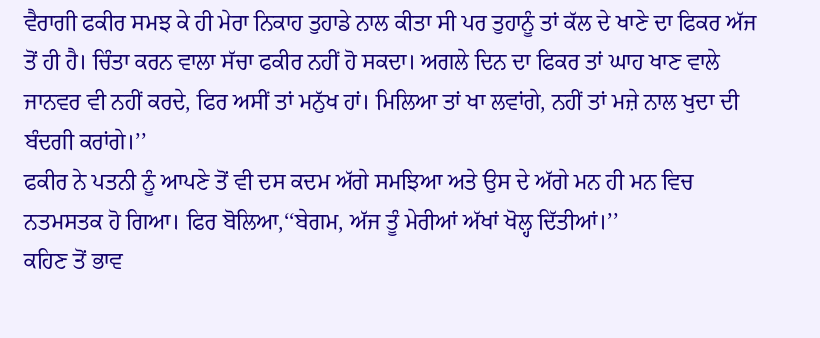ਵੈਰਾਗੀ ਫਕੀਰ ਸਮਝ ਕੇ ਹੀ ਮੇਰਾ ਨਿਕਾਹ ਤੁਹਾਡੇ ਨਾਲ ਕੀਤਾ ਸੀ ਪਰ ਤੁਹਾਨੂੰ ਤਾਂ ਕੱਲ ਦੇ ਖਾਣੇ ਦਾ ਫਿਕਰ ਅੱਜ ਤੋਂ ਹੀ ਹੈ। ਚਿੰਤਾ ਕਰਨ ਵਾਲਾ ਸੱਚਾ ਫਕੀਰ ਨਹੀਂ ਹੋ ਸਕਦਾ। ਅਗਲੇ ਦਿਨ ਦਾ ਫਿਕਰ ਤਾਂ ਘਾਹ ਖਾਣ ਵਾਲੇ ਜਾਨਵਰ ਵੀ ਨਹੀਂ ਕਰਦੇ, ਫਿਰ ਅਸੀਂ ਤਾਂ ਮਨੁੱਖ ਹਾਂ। ਮਿਲਿਆ ਤਾਂ ਖਾ ਲਵਾਂਗੇ, ਨਹੀਂ ਤਾਂ ਮਜ਼ੇ ਨਾਲ ਖੁਦਾ ਦੀ ਬੰਦਗੀ ਕਰਾਂਗੇ।’’
ਫਕੀਰ ਨੇ ਪਤਨੀ ਨੂੰ ਆਪਣੇ ਤੋਂ ਵੀ ਦਸ ਕਦਮ ਅੱਗੇ ਸਮਝਿਆ ਅਤੇ ਉਸ ਦੇ ਅੱਗੇ ਮਨ ਹੀ ਮਨ ਵਿਚ ਨਤਮਸਤਕ ਹੋ ਗਿਆ। ਫਿਰ ਬੋਲਿਆ,‘‘ਬੇਗਮ, ਅੱਜ ਤੂੰ ਮੇਰੀਆਂ ਅੱਖਾਂ ਖੋਲ੍ਹ ਦਿੱਤੀਆਂ।’’
ਕਹਿਣ ਤੋਂ ਭਾਵ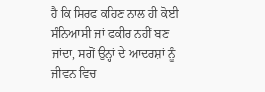ਹੈ ਕਿ ਸਿਰਫ ਕਹਿਣ ਨਾਲ ਹੀ ਕੋਈ ਸੰਨਿਆਸੀ ਜਾਂ ਫਕੀਰ ਨਹੀਂ ਬਣ ਜਾਂਦਾ, ਸਗੋਂ ਉਨ੍ਹਾਂ ਦੇ ਆਦਰਸ਼ਾਂ ਨੂੰ ਜੀਵਨ ਵਿਚ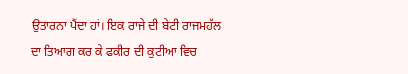ਉਤਾਰਨਾ ਪੈਂਦਾ ਹਾਂ। ਇਕ ਰਾਜੇ ਦੀ ਬੇਟੀ ਰਾਜਮਹੱਲ ਦਾ ਤਿਆਗ ਕਰ ਕੇ ਫਕੀਰ ਦੀ ਕੁਟੀਆ ਵਿਚ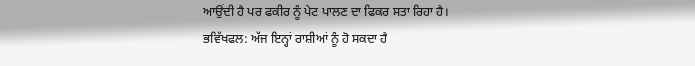ਆਉਂਦੀ ਹੈ ਪਰ ਫਕੀਰ ਨੂੰ ਪੇਟ ਪਾਲਣ ਦਾ ਫਿਕਰ ਸਤਾ ਰਿਹਾ ਹੈ।
ਭਵਿੱਖਫਲ: ਅੱਜ ਇਨ੍ਹਾਂ ਰਾਸ਼ੀਆਂ ਨੂੰ ਹੋ ਸਕਦਾ ਹੈ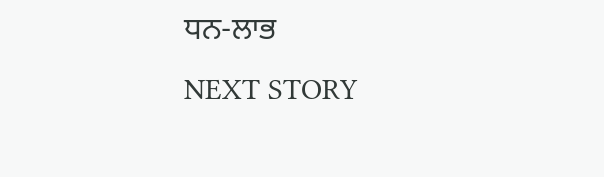ਧਨ-ਲਾਭ
NEXT STORY